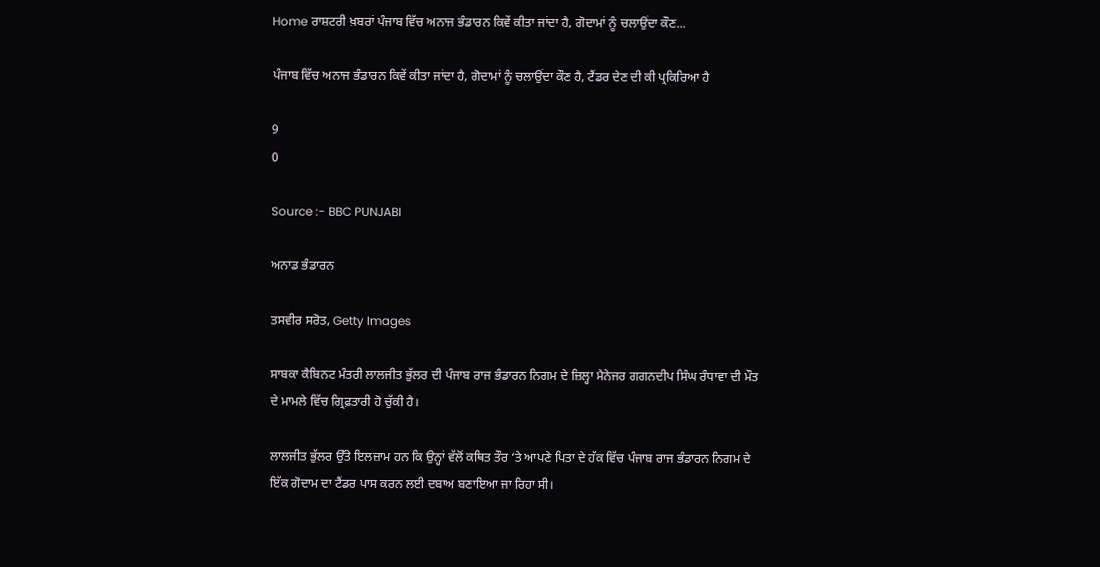Home ਰਾਸ਼ਟਰੀ ਖ਼ਬਰਾਂ ਪੰਜਾਬ ਵਿੱਚ ਅਨਾਜ ਭੰਡਾਰਨ ਕਿਵੇਂ ਕੀਤਾ ਜਾਂਦਾ ਹੈ, ਗੋਦਾਮਾਂ ਨੂੰ ਚਲਾਉਂਦਾ ਕੌਣ...

ਪੰਜਾਬ ਵਿੱਚ ਅਨਾਜ ਭੰਡਾਰਨ ਕਿਵੇਂ ਕੀਤਾ ਜਾਂਦਾ ਹੈ, ਗੋਦਾਮਾਂ ਨੂੰ ਚਲਾਉਂਦਾ ਕੌਣ ਹੈ, ਟੈਂਡਰ ਦੇਣ ਦੀ ਕੀ ਪ੍ਰਕਿਰਿਆ ਹੈ

9
0

Source :- BBC PUNJABI

ਅਨਾਡ ਭੰਡਾਰਨ

ਤਸਵੀਰ ਸਰੋਤ, Getty Images

ਸਾਬਕਾ ਕੈਬਿਨਟ ਮੰਤਰੀ ਲਾਲਜੀਤ ਭੁੱਲਰ ਦੀ ਪੰਜਾਬ ਰਾਜ ਭੰਡਾਰਨ ਨਿਗਮ ਦੇ ਜ਼ਿਲ੍ਹਾ ਮੈਨੇਜਰ ਗਗਨਦੀਪ ਸਿੰਘ ਰੰਧਾਵਾ ਦੀ ਮੌਤ ਦੇ ਮਾਮਲੇ ਵਿੱਚ ਗ੍ਰਿਫ਼ਤਾਰੀ ਹੋ ਚੁੱਕੀ ਹੈ।

ਲਾਲਜੀਤ ਭੁੱਲਰ ਉੱਤੇ ਇਲਜ਼ਾਮ ਹਨ ਕਿ ਉਨ੍ਹਾਂ ਵੱਲੋਂ ਕਥਿਤ ਤੌਰ ‘ਤੇ ਆਪਣੇ ਪਿਤਾ ਦੇ ਹੱਕ ਵਿੱਚ ਪੰਜਾਬ ਰਾਜ ਭੰਡਾਰਨ ਨਿਗਮ ਦੇ ਇੱਕ ਗੋਦਾਮ ਦਾ ਟੈਂਡਰ ਪਾਸ ਕਰਨ ਲਈ ਦਬਾਅ ਬਣਾਇਆ ਜਾ ਰਿਹਾ ਸੀ।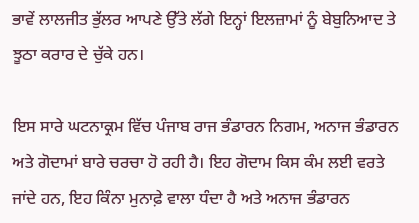ਭਾਵੇਂ ਲਾਲਜੀਤ ਭੁੱਲਰ ਆਪਣੇ ਉੱਤੇ ਲੱਗੇ ਇਨ੍ਹਾਂ ਇਲਜ਼ਾਮਾਂ ਨੂੰ ਬੇਬੁਨਿਆਦ ਤੇ ਝੂਠਾ ਕਰਾਰ ਦੇ ਚੁੱਕੇ ਹਨ।

ਇਸ ਸਾਰੇ ਘਟਨਾਕ੍ਰਮ ਵਿੱਚ ਪੰਜਾਬ ਰਾਜ ਭੰਡਾਰਨ ਨਿਗਮ, ਅਨਾਜ ਭੰਡਾਰਨ ਅਤੇ ਗੋਦਾਮਾਂ ਬਾਰੇ ਚਰਚਾ ਹੋ ਰਹੀ ਹੈ। ਇਹ ਗੋਦਾਮ ਕਿਸ ਕੰਮ ਲਈ ਵਰਤੇ ਜਾਂਦੇ ਹਨ, ਇਹ ਕਿੰਨਾ ਮੁਨਾਫ਼ੇ ਵਾਲਾ ਧੰਦਾ ਹੈ ਅਤੇ ਅਨਾਜ ਭੰਡਾਰਨ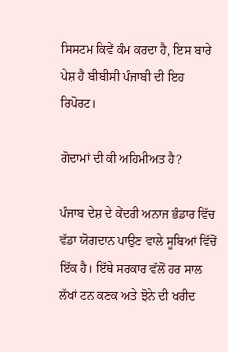ਸਿਸਟਮ ਕਿਵੇਂ ਕੰਮ ਕਰਦਾ ਹੈ, ਇਸ ਬਾਰੇ ਪੇਸ਼ ਹੈ ਬੀਬੀਸੀ ਪੰਜਾਬੀ ਦੀ ਇਹ ਰਿਪੋਰਟ।

ਗੋਦਾਮਾਂ ਦੀ ਕੀ ਅਹਿਮੀਅਤ ਹੈ?

ਪੰਜਾਬ ਦੇਸ਼ ਦੇ ਕੇਂਦਰੀ ਅਨਾਜ ਭੰਡਾਰ ਵਿੱਚ ਵੱਡਾ ਯੋਗਦਾਨ ਪਾਉਣ ਵਾਲੇ ਸੂਬਿਆਂ ਵਿੱਚੋਂ ਇੱਕ ਹੈ। ਇੱਥੇ ਸਰਕਾਰ ਵੱਲੋਂ ਹਰ ਸਾਲ ਲੱਖਾਂ ਟਨ ਕਣਕ ਅਤੇ ਝੋਨੇ ਦੀ ਖਰੀਦ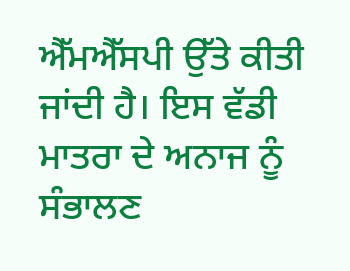ਐੱਮਐੱਸਪੀ ਉੱਤੇ ਕੀਤੀ ਜਾਂਦੀ ਹੈ। ਇਸ ਵੱਡੀ ਮਾਤਰਾ ਦੇ ਅਨਾਜ ਨੂੰ ਸੰਭਾਲਣ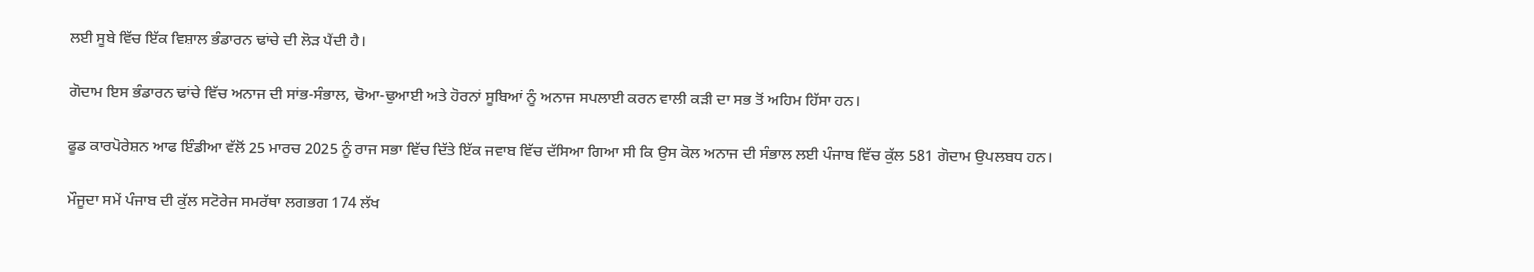ਲਈ ਸੂਬੇ ਵਿੱਚ ਇੱਕ ਵਿਸ਼ਾਲ ਭੰਡਾਰਨ ਢਾਂਚੇ ਦੀ ਲੋੜ ਪੈਂਦੀ ਹੈ।

ਗੋਦਾਮ ਇਸ ਭੰਡਾਰਨ ਢਾਂਚੇ ਵਿੱਚ ਅਨਾਜ ਦੀ ਸਾਂਭ-ਸੰਭਾਲ, ਢੋਆ-ਢੁਆਈ ਅਤੇ ਹੋਰਨਾਂ ਸੂਬਿਆਂ ਨੂੰ ਅਨਾਜ ਸਪਲਾਈ ਕਰਨ ਵਾਲੀ ਕੜੀ ਦਾ ਸਭ ਤੋਂ ਅਹਿਮ ਹਿੱਸਾ ਹਨ।

ਫੂਡ ਕਾਰਪੋਰੇਸ਼ਨ ਆਫ ਇੰਡੀਆ ਵੱਲੋਂ 25 ਮਾਰਚ 2025 ਨੂੰ ਰਾਜ ਸਭਾ ਵਿੱਚ ਦਿੱਤੇ ਇੱਕ ਜਵਾਬ ਵਿੱਚ ਦੱਸਿਆ ਗਿਆ ਸੀ ਕਿ ਉਸ ਕੋਲ ਅਨਾਜ ਦੀ ਸੰਭਾਲ ਲਈ ਪੰਜਾਬ ਵਿੱਚ ਕੁੱਲ 581 ਗੋਦਾਮ ਉਪਲਬਧ ਹਨ।

ਮੌਜੂਦਾ ਸਮੇਂ ਪੰਜਾਬ ਦੀ ਕੁੱਲ ਸਟੋਰੇਜ ਸਮਰੱਥਾ ਲਗਭਗ 174 ਲੱਖ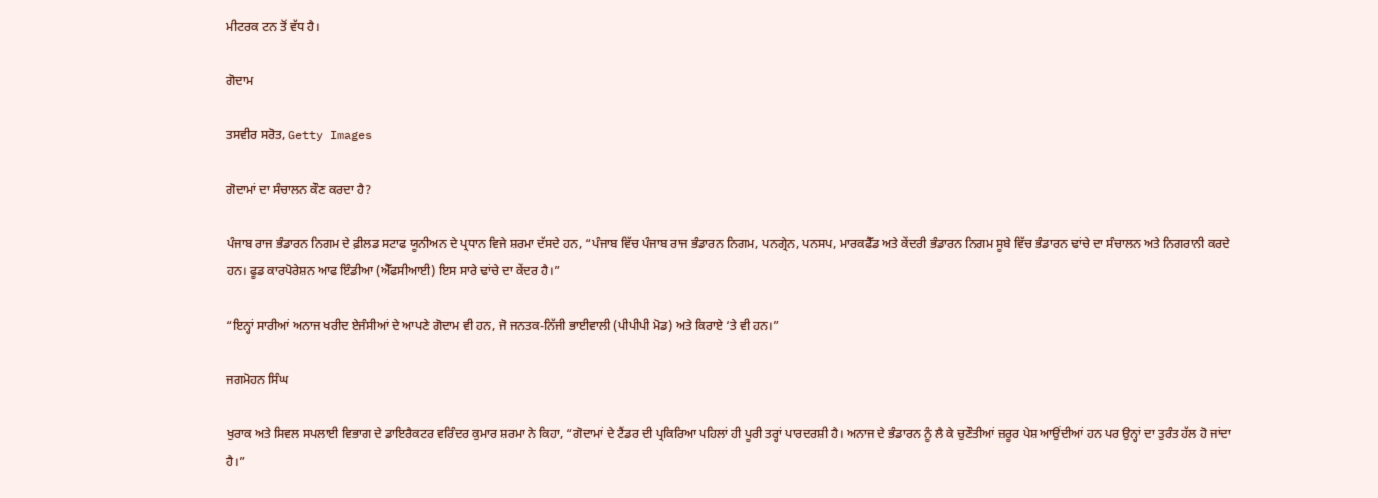ਮੀਟਰਕ ਟਨ ਤੋਂ ਵੱਧ ਹੈ।

ਗੋਦਾਮ

ਤਸਵੀਰ ਸਰੋਤ, Getty Images

ਗੋਦਾਮਾਂ ਦਾ ਸੰਚਾਲਨ ਕੌਣ ਕਰਦਾ ਹੈ?

ਪੰਜਾਬ ਰਾਜ ਭੰਡਾਰਨ ਨਿਗਮ ਦੇ ਫ਼ੀਲਡ ਸਟਾਫ ਯੂਨੀਅਨ ਦੇ ਪ੍ਰਧਾਨ ਵਿਜੇ ਸ਼ਰਮਾ ਦੱਸਦੇ ਹਨ, “ਪੰਜਾਬ ਵਿੱਚ ਪੰਜਾਬ ਰਾਜ ਭੰਡਾਰਨ ਨਿਗਮ, ਪਨਗ੍ਰੇਨ, ਪਨਸਪ, ਮਾਰਕਫੈੱਡ ਅਤੇ ਕੇਂਦਰੀ ਭੰਡਾਰਨ ਨਿਗਮ ਸੂਬੇ ਵਿੱਚ ਭੰਡਾਰਨ ਢਾਂਚੇ ਦਾ ਸੰਚਾਲਨ ਅਤੇ ਨਿਗਰਾਨੀ ਕਰਦੇ ਹਨ। ਫੂਡ ਕਾਰਪੋਰੇਸ਼ਨ ਆਫ ਇੰਡੀਆ (ਐੱਫਸੀਆਈ) ਇਸ ਸਾਰੇ ਢਾਂਚੇ ਦਾ ਕੇਂਦਰ ਹੈ।”

“ਇਨ੍ਹਾਂ ਸਾਰੀਆਂ ਅਨਾਜ ਖਰੀਦ ਏਜੰਸੀਆਂ ਦੇ ਆਪਣੇ ਗੋਦਾਮ ਵੀ ਹਨ, ਜੋ ਜਨਤਕ-ਨਿੱਜੀ ਭਾਈਵਾਲੀ (ਪੀਪੀਪੀ ਮੋਡ) ਅਤੇ ਕਿਰਾਏ ‘ਤੇ ਵੀ ਹਨ।”

ਜਗਮੋਹਨ ਸਿੰਘ

ਖੁਰਾਕ ਅਤੇ ਸਿਵਲ ਸਪਲਾਈ ਵਿਭਾਗ ਦੇ ਡਾਇਰੈਕਟਰ ਵਰਿੰਦਰ ਕੁਮਾਰ ਸ਼ਰਮਾ ਨੇ ਕਿਹਾ, “ਗੋਦਾਮਾਂ ਦੇ ਟੈਂਡਰ ਦੀ ਪ੍ਰਕਿਰਿਆ ਪਹਿਲਾਂ ਹੀ ਪੂਰੀ ਤਰ੍ਹਾਂ ਪਾਰਦਰਸ਼ੀ ਹੈ। ਅਨਾਜ ਦੇ ਭੰਡਾਰਨ ਨੂੰ ਲੈ ਕੇ ਚੁਣੌਤੀਆਂ ਜ਼ਰੂਰ ਪੇਸ਼ ਆਉਂਦੀਆਂ ਹਨ ਪਰ ਉਨ੍ਹਾਂ ਦਾ ਤੁਰੰਤ ਹੱਲ ਹੋ ਜਾਂਦਾ ਹੈ।”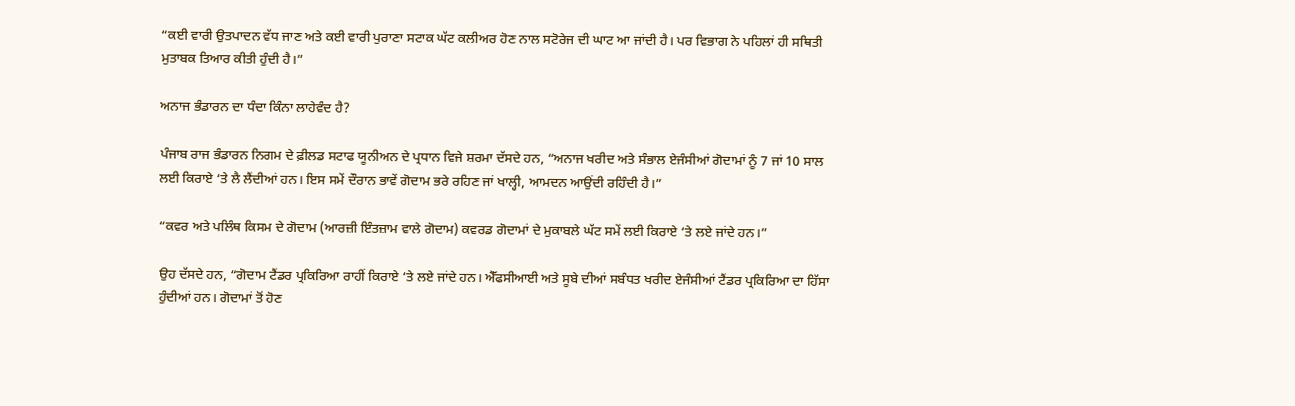“ਕਈ ਵਾਰੀ ਉਤਪਾਦਨ ਵੱਧ ਜਾਣ ਅਤੇ ਕਈ ਵਾਰੀ ਪੁਰਾਣਾ ਸਟਾਕ ਘੱਟ ਕਲੀਅਰ ਹੋਣ ਨਾਲ ਸਟੋਰੇਜ ਦੀ ਘਾਟ ਆ ਜਾਂਦੀ ਹੈ। ਪਰ ਵਿਭਾਗ ਨੇ ਪਹਿਲਾਂ ਹੀ ਸਥਿਤੀ ਮੁਤਾਬਕ ਤਿਆਰ ਕੀਤੀ ਹੁੰਦੀ ਹੈ।”

ਅਨਾਜ ਭੰਡਾਰਨ ਦਾ ਧੰਦਾ ਕਿੰਨਾ ਲਾਹੇਵੰਦ ਹੈ?

ਪੰਜਾਬ ਰਾਜ ਭੰਡਾਰਨ ਨਿਗਮ ਦੇ ਫ਼ੀਲਡ ਸਟਾਫ ਯੂਨੀਅਨ ਦੇ ਪ੍ਰਧਾਨ ਵਿਜੇ ਸ਼ਰਮਾ ਦੱਸਦੇ ਹਨ, “ਅਨਾਜ ਖਰੀਦ ਅਤੇ ਸੰਭਾਲ ਏਜੰਸੀਆਂ ਗੋਦਾਮਾਂ ਨੂੰ 7 ਜਾਂ 10 ਸਾਲ ਲਈ ਕਿਰਾਏ ‘ਤੇ ਲੈ ਲੈਂਦੀਆਂ ਹਨ। ਇਸ ਸਮੇਂ ਦੌਰਾਨ ਭਾਵੇਂ ਗੋਦਾਮ ਭਰੇ ਰਹਿਣ ਜਾਂ ਖਾਲ੍ਹੀ, ਆਮਦਨ ਆਉਂਦੀ ਰਹਿੰਦੀ ਹੈ।”

“ਕਵਰ ਅਤੇ ਪਲਿੰਥ ਕਿਸਮ ਦੇ ਗੋਦਾਮ (ਆਰਜ਼ੀ ਇੰਤਜ਼ਾਮ ਵਾਲੇ ਗੋਦਾਮ) ਕਵਰਡ ਗੋਦਾਮਾਂ ਦੇ ਮੁਕਾਬਲੇ ਘੱਟ ਸਮੇਂ ਲਈ ਕਿਰਾਏ ‘ਤੇ ਲਏ ਜਾਂਦੇ ਹਨ।”

ਉਹ ਦੱਸਦੇ ਹਨ, “ਗੋਦਾਮ ਟੈਂਡਰ ਪ੍ਰਕਿਰਿਆ ਰਾਹੀਂ ਕਿਰਾਏ ‘ਤੇ ਲਏ ਜਾਂਦੇ ਹਨ। ਐੱਫਸੀਆਈ ਅਤੇ ਸੂਬੇ ਦੀਆਂ ਸਬੰਧਤ ਖਰੀਦ ਏਜੰਸੀਆਂ ਟੈਂਡਰ ਪ੍ਰਕਿਰਿਆ ਦਾ ਹਿੱਸਾ ਹੁੰਦੀਆਂ ਹਨ। ਗੋਦਾਮਾਂ ਤੋਂ ਹੋਣ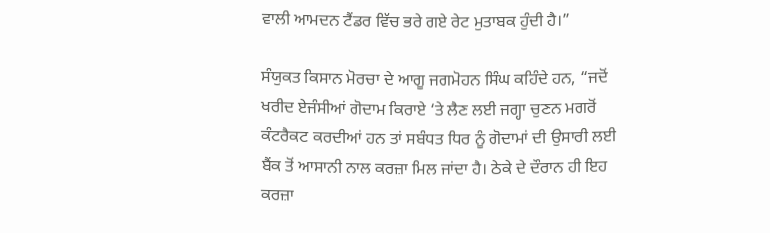ਵਾਲੀ ਆਮਦਨ ਟੈਂਡਰ ਵਿੱਚ ਭਰੇ ਗਏ ਰੇਟ ਮੁਤਾਬਕ ਹੁੰਦੀ ਹੈ।”

ਸੰਯੁਕਤ ਕਿਸਾਨ ਮੋਰਚਾ ਦੇ ਆਗੂ ਜਗਮੋਹਨ ਸਿੰਘ ਕਹਿੰਦੇ ਹਨ, “ਜਦੋਂ ਖਰੀਦ ਏਜੰਸੀਆਂ ਗੋਦਾਮ ਕਿਰਾਏ ‘ਤੇ ਲੈਣ ਲਈ ਜਗ੍ਹਾ ਚੁਣਨ ਮਗਰੋਂ ਕੰਟਰੈਕਟ ਕਰਦੀਆਂ ਹਨ ਤਾਂ ਸਬੰਧਤ ਧਿਰ ਨੂੰ ਗੋਦਾਮਾਂ ਦੀ ਉਸਾਰੀ ਲਈ ਬੈਂਕ ਤੋਂ ਆਸਾਨੀ ਨਾਲ ਕਰਜ਼ਾ ਮਿਲ ਜਾਂਦਾ ਹੈ। ਠੇਕੇ ਦੇ ਦੌਰਾਨ ਹੀ ਇਹ ਕਰਜ਼ਾ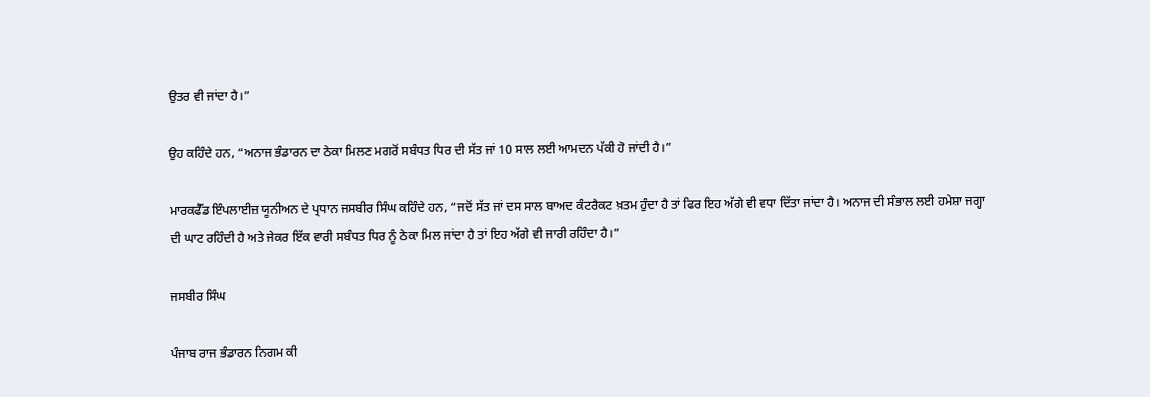ਉਤਰ ਵੀ ਜਾਂਦਾ ਹੈ।”

ਉਹ ਕਹਿੰਦੇ ਹਨ, “ਅਨਾਜ ਭੰਡਾਰਨ ਦਾ ਠੇਕਾ ਮਿਲਣ ਮਗਰੋਂ ਸਬੰਧਤ ਧਿਰ ਦੀ ਸੱਤ ਜਾਂ 10 ਸਾਲ ਲਈ ਆਮਦਨ ਪੱਕੀ ਹੋ ਜਾਂਦੀ ਹੈ।”

ਮਾਰਕਫੈੱਡ ਇੰਪਲਾਈਜ਼ ਯੂਨੀਅਨ ਦੇ ਪ੍ਰਧਾਨ ਜਸਬੀਰ ਸਿੰਘ ਕਹਿੰਦੇ ਹਨ, “ਜਦੋਂ ਸੱਤ ਜਾਂ ਦਸ ਸਾਲ ਬਾਅਦ ਕੰਟਰੈਕਟ ਖ਼ਤਮ ਹੁੰਦਾ ਹੈ ਤਾਂ ਫਿਰ ਇਹ ਅੱਗੇ ਵੀ ਵਧਾ ਦਿੱਤਾ ਜਾਂਦਾ ਹੈ। ਅਨਾਜ ਦੀ ਸੰਭਾਲ ਲਈ ਹਮੇਸ਼ਾ ਜਗ੍ਹਾ ਦੀ ਘਾਟ ਰਹਿੰਦੀ ਹੈ ਅਤੇ ਜੇਕਰ ਇੱਕ ਵਾਰੀ ਸਬੰਧਤ ਧਿਰ ਨੂੰ ਠੇਕਾ ਮਿਲ ਜਾਂਦਾ ਹੈ ਤਾਂ ਇਹ ਅੱਗੇ ਵੀ ਜਾਰੀ ਰਹਿੰਦਾ ਹੈ।”

ਜਸਬੀਰ ਸਿੰਘ

ਪੰਜਾਬ ਰਾਜ ਭੰਡਾਰਨ ਨਿਗਮ ਕੀ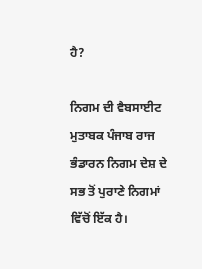ਹੈ?

ਨਿਗਮ ਦੀ ਵੈਬਸਾਈਟ ਮੁਤਾਬਕ ਪੰਜਾਬ ਰਾਜ ਭੰਡਾਰਨ ਨਿਗਮ ਦੇਸ਼ ਦੇ ਸਭ ਤੋਂ ਪੁਰਾਣੇ ਨਿਗਮਾਂ ਵਿੱਚੋਂ ਇੱਕ ਹੈ।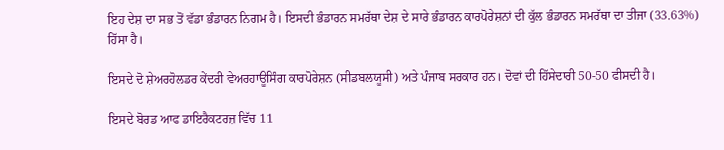ਇਹ ਦੇਸ਼ ਦਾ ਸਭ ਤੋਂ ਵੱਡਾ ਭੰਡਾਰਨ ਨਿਗਮ ਹੈ। ਇਸਦੀ ਭੰਡਾਰਨ ਸਮਰੱਥਾ ਦੇਸ਼ ਦੇ ਸਾਰੇ ਭੰਡਾਰਨ ਕਾਰਪੋਰੇਸ਼ਨਾਂ ਦੀ ਕੁੱਲ ਭੰਡਾਰਨ ਸਮਰੱਥਾ ਦਾ ਤੀਜਾ (33.63%) ਹਿੱਸਾ ਹੈ।

ਇਸਦੇ ਦੋ ਸ਼ੇਅਰਹੋਲਡਰ ਕੇਂਦਰੀ ਵੇਅਰਹਾਊਸਿੰਗ ਕਾਰਪੋਰੇਸ਼ਨ (ਸੀਡਬਲਯੂਸੀ) ਅਤੇ ਪੰਜਾਬ ਸਰਕਾਰ ਹਨ। ਦੋਵਾਂ ਦੀ ਹਿੱਸੇਦਾਰੀ 50-50 ਫੀਸਦੀ ਹੈ।

ਇਸਦੇ ਬੋਰਡ ਆਫ ਡਾਇਰੈਕਟਰਜ਼ ਵਿੱਚ 11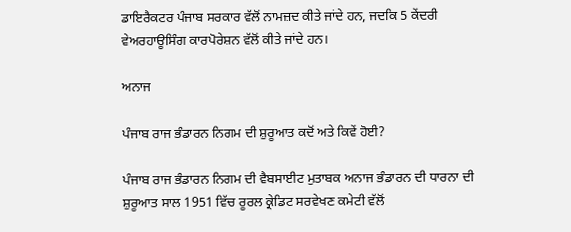ਡਾਇਰੈਕਟਰ ਪੰਜਾਬ ਸਰਕਾਰ ਵੱਲੋਂ ਨਾਮਜ਼ਦ ਕੀਤੇ ਜਾਂਦੇ ਹਨ, ਜਦਕਿ 5 ਕੇਂਦਰੀ ਵੇਅਰਹਾਊਸਿੰਗ ਕਾਰਪੋਰੇਸ਼ਨ ਵੱਲੋਂ ਕੀਤੇ ਜਾਂਦੇ ਹਨ।

ਅਨਾਜ

ਪੰਜਾਬ ਰਾਜ ਭੰਡਾਰਨ ਨਿਗਮ ਦੀ ਸ਼ੁਰੂਆਤ ਕਦੋਂ ਅਤੇ ਕਿਵੇਂ ਹੋਈ?

ਪੰਜਾਬ ਰਾਜ ਭੰਡਾਰਨ ਨਿਗਮ ਦੀ ਵੈਬਸਾਈਟ ਮੁਤਾਬਕ ਅਨਾਜ ਭੰਡਾਰਨ ਦੀ ਧਾਰਨਾ ਦੀ ਸ਼ੁਰੂਆਤ ਸਾਲ 1951 ਵਿੱਚ ਰੂਰਲ ਕ੍ਰੇਡਿਟ ਸਰਵੇਖਣ ਕਮੇਟੀ ਵੱਲੋਂ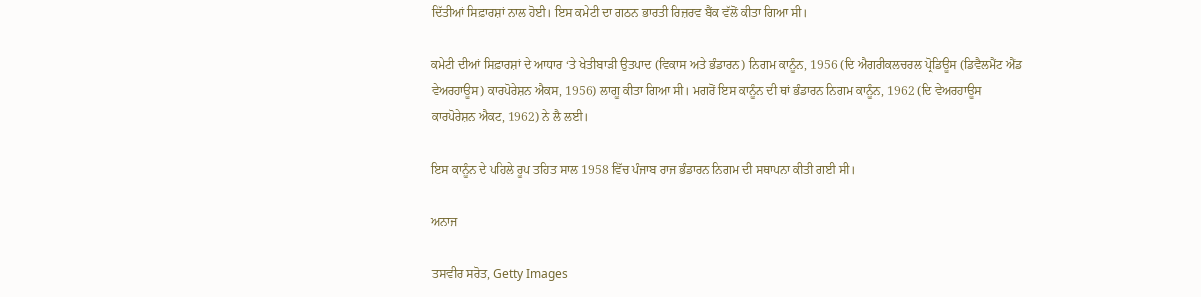ਦਿੱਤੀਆਂ ਸਿਫ਼ਾਰਸ਼ਾਂ ਨਾਲ ਹੋਈ। ਇਸ ਕਮੇਟੀ ਦਾ ਗਠਨ ਭਾਰਤੀ ਰਿਜ਼ਰਵ ਬੈਂਕ ਵੱਲੋਂ ਕੀਤਾ ਗਿਆ ਸੀ।

ਕਮੇਟੀ ਦੀਆਂ ਸਿਫ਼ਾਰਸ਼ਾਂ ਦੇ ਆਧਾਰ ‘ਤੇ ਖੇਤੀਬਾੜੀ ਉਤਪਾਦ (ਵਿਕਾਸ ਅਤੇ ਭੰਡਾਰਨ) ਨਿਗਮ ਕਾਨੂੰਨ, 1956 (ਦਿ ਐਗਰੀਕਲਚਰਲ ਪ੍ਰੋਡਿਊਸ (ਡਿਵੈਲਮੈਂਟ ਐਂਡ ਵੇਅਰਹਾਊਸ) ਕਾਰਪੋਰੇਸ਼ਨ ਐਕਸ, 1956) ਲਾਗੂ ਕੀਤਾ ਗਿਆ ਸੀ। ਮਗਰੋਂ ਇਸ ਕਾਨੂੰਨ ਦੀ ਥਾਂ ਭੰਡਾਰਨ ਨਿਗਮ ਕਾਨੂੰਨ, 1962 (ਦਿ ਵੇਅਰਹਾਊਸ ਕਾਰਪੋਰੇਸ਼ਨ ਐਕਟ, 1962) ਨੇ ਲੈ ਲਈ।

ਇਸ ਕਾਨੂੰਨ ਦੇ ਪਹਿਲੇ ਰੂਪ ਤਹਿਤ ਸਾਲ 1958 ਵਿੱਚ ਪੰਜਾਬ ਰਾਜ ਭੰਡਾਰਨ ਨਿਗਮ ਦੀ ਸਥਾਪਨਾ ਕੀਤੀ ਗਈ ਸੀ।

ਅਨਾਜ

ਤਸਵੀਰ ਸਰੋਤ, Getty Images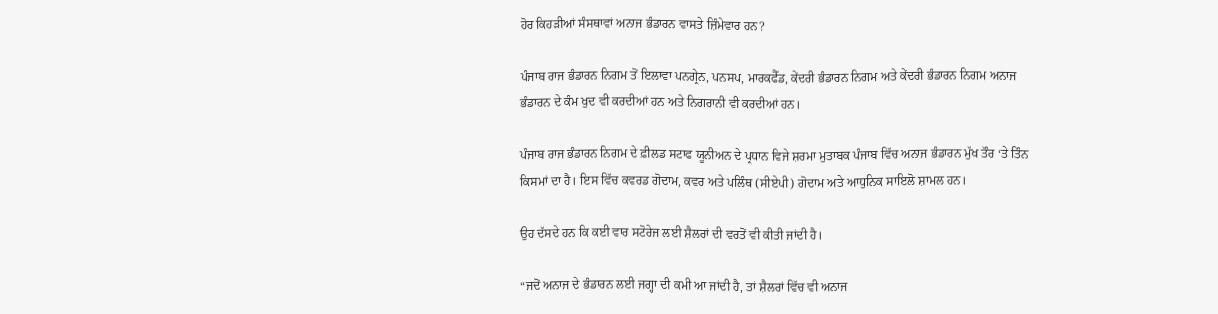ਹੋਰ ਕਿਹੜੀਆਂ ਸੰਸਥਾਵਾਂ ਅਨਾਜ ਭੰਡਾਰਨ ਵਾਸਤੇ ਜ਼ਿੰਮੇਵਾਰ ਹਨ?

ਪੰਜਾਬ ਰਾਜ ਭੰਡਾਰਨ ਨਿਗਮ ਤੋਂ ਇਲਾਵਾ ਪਨਗ੍ਰੇਨ, ਪਨਸਪ, ਮਾਰਕਫੈੱਡ, ਕੇਂਦਰੀ ਭੰਡਾਰਨ ਨਿਗਮ ਅਤੇ ਕੇਂਦਰੀ ਭੰਡਾਰਨ ਨਿਗਮ ਅਨਾਜ ਭੰਡਾਰਨ ਦੇ ਕੰਮ ਖੁਦ ਵੀ ਕਰਦੀਆਂ ਹਨ ਅਤੇ ਨਿਗਰਾਨੀ ਵੀ ਕਰਦੀਆਂ ਹਨ।

ਪੰਜਾਬ ਰਾਜ ਭੰਡਾਰਨ ਨਿਗਮ ਦੇ ਫ਼ੀਲਡ ਸਟਾਫ ਯੂਨੀਅਨ ਦੇ ਪ੍ਰਧਾਨ ਵਿਜੇ ਸ਼ਰਮਾ ਮੁਤਾਬਕ ਪੰਜਾਬ ਵਿੱਚ ਅਨਾਜ ਭੰਡਾਰਨ ਮੁੱਖ ਤੌਰ ‘ਤੇ ਤਿੰਨ ਕਿਸਮਾਂ ਦਾ ਹੈ। ਇਸ ਵਿੱਚ ਕਵਰਡ ਗੋਦਾਮ, ਕਵਰ ਅਤੇ ਪਲਿੰਥ (ਸੀਏਪੀ) ਗੋਦਾਮ ਅਤੇ ਆਧੁਨਿਕ ਸਾਇਲੋ ਸ਼ਾਮਲ ਹਨ।

ਉਹ ਦੱਸਦੇ ਹਨ ਕਿ ਕਈ ਵਾਰ ਸਟੋਰੇਜ ਲਈ ਸ਼ੈਲਰਾਂ ਦੀ ਵਰਤੋਂ ਵੀ ਕੀਤੀ ਜਾਂਦੀ ਹੈ।

“ਜਦੋਂ ਅਨਾਜ ਦੇ ਭੰਡਾਰਨ ਲਈ ਜਗ੍ਹਾ ਦੀ ਕਮੀ ਆ ਜਾਂਦੀ ਹੈ, ਤਾਂ ਸ਼ੈਲਰਾਂ ਵਿੱਚ ਵੀ ਅਨਾਜ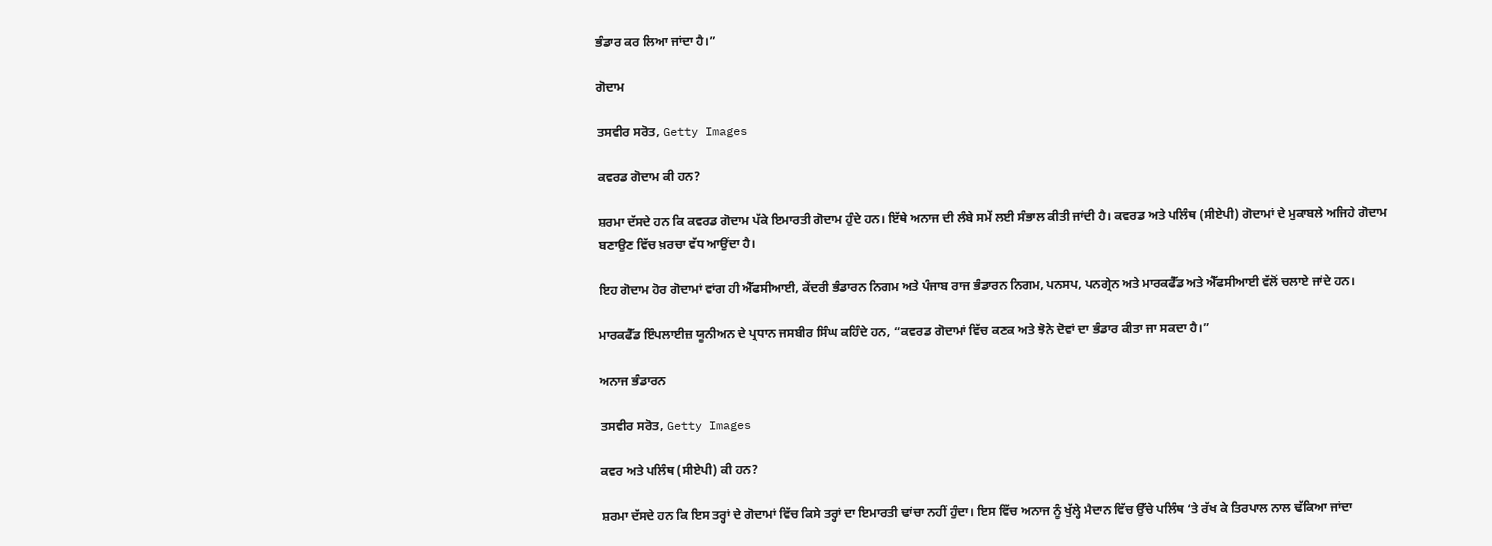ਭੰਡਾਰ ਕਰ ਲਿਆ ਜਾਂਦਾ ਹੈ।”

ਗੋਦਾਮ

ਤਸਵੀਰ ਸਰੋਤ, Getty Images

ਕਵਰਡ ਗੋਦਾਮ ਕੀ ਹਨ?

ਸ਼ਰਮਾ ਦੱਸਦੇ ਹਨ ਕਿ ਕਵਰਡ ਗੋਦਾਮ ਪੱਕੇ ਇਮਾਰਤੀ ਗੋਦਾਮ ਹੁੰਦੇ ਹਨ। ਇੱਥੇ ਅਨਾਜ ਦੀ ਲੰਬੇ ਸਮੇਂ ਲਈ ਸੰਭਾਲ ਕੀਤੀ ਜਾਂਦੀ ਹੈ। ਕਵਰਡ ਅਤੇ ਪਲਿੰਥ (ਸੀਏਪੀ) ਗੋਦਾਮਾਂ ਦੇ ਮੁਕਾਬਲੇ ਅਜਿਹੇ ਗੋਦਾਮ ਬਣਾਉਣ ਵਿੱਚ ਖ਼ਰਚਾ ਵੱਧ ਆਉਂਦਾ ਹੈ।

ਇਹ ਗੋਦਾਮ ਹੋਰ ਗੋਦਾਮਾਂ ਵਾਂਗ ਹੀ ਐੱਫਸੀਆਈ, ਕੇਂਦਰੀ ਭੰਡਾਰਨ ਨਿਗਮ ਅਤੇ ਪੰਜਾਬ ਰਾਜ ਭੰਡਾਰਨ ਨਿਗਮ, ਪਨਸਪ, ਪਨਗ੍ਰੇਨ ਅਤੇ ਮਾਰਕਫੈੱਡ ਅਤੇ ਐੱਫਸੀਆਈ ਵੱਲੋਂ ਚਲਾਏ ਜਾਂਦੇ ਹਨ।

ਮਾਰਕਫੈੱਡ ਇੰਪਲਾਈਜ਼ ਯੂਨੀਅਨ ਦੇ ਪ੍ਰਧਾਨ ਜਸਬੀਰ ਸਿੰਘ ਕਹਿੰਦੇ ਹਨ, “ਕਵਰਡ ਗੋਦਾਮਾਂ ਵਿੱਚ ਕਣਕ ਅਤੇ ਝੋਨੇ ਦੋਵਾਂ ਦਾ ਭੰਡਾਰ ਕੀਤਾ ਜਾ ਸਕਦਾ ਹੈ।”

ਅਨਾਜ ਭੰਡਾਰਨ

ਤਸਵੀਰ ਸਰੋਤ, Getty Images

ਕਵਰ ਅਤੇ ਪਲਿੰਥ (ਸੀਏਪੀ) ਕੀ ਹਨ?

ਸ਼ਰਮਾ ਦੱਸਦੇ ਹਨ ਕਿ ਇਸ ਤਰ੍ਹਾਂ ਦੇ ਗੋਦਾਮਾਂ ਵਿੱਚ ਕਿਸੇ ਤਰ੍ਹਾਂ ਦਾ ਇਮਾਰਤੀ ਢਾਂਚਾ ਨਹੀਂ ਹੁੰਦਾ। ਇਸ ਵਿੱਚ ਅਨਾਜ ਨੂੰ ਖੁੱਲ੍ਹੇ ਮੈਦਾਨ ਵਿੱਚ ਉੱਚੇ ਪਲਿੰਥ ‘ਤੇ ਰੱਖ ਕੇ ਤਿਰਪਾਲ ਨਾਲ ਢੱਕਿਆ ਜਾਂਦਾ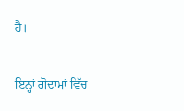ਹੈ।

ਇਨ੍ਹਾਂ ਗੋਦਾਮਾਂ ਵਿੱਚ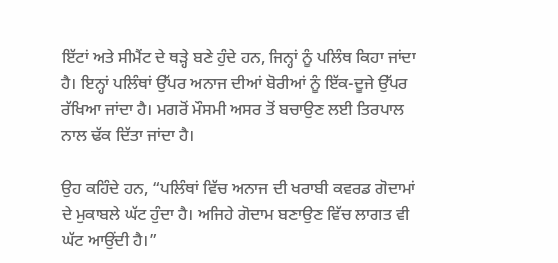ਇੱਟਾਂ ਅਤੇ ਸੀਮੈਂਟ ਦੇ ਥੜ੍ਹੇ ਬਣੇ ਹੁੰਦੇ ਹਨ, ਜਿਨ੍ਹਾਂ ਨੂੰ ਪਲਿੰਥ ਕਿਹਾ ਜਾਂਦਾ ਹੈ। ਇਨ੍ਹਾਂ ਪਲਿੰਥਾਂ ਉੱਪਰ ਅਨਾਜ ਦੀਆਂ ਬੋਰੀਆਂ ਨੂੰ ਇੱਕ-ਦੂਜੇ ਉੱਪਰ ਰੱਖਿਆ ਜਾਂਦਾ ਹੈ। ਮਗਰੋਂ ਮੌਸਮੀ ਅਸਰ ਤੋਂ ਬਚਾਉਣ ਲਈ ਤਿਰਪਾਲ ਨਾਲ ਢੱਕ ਦਿੱਤਾ ਜਾਂਦਾ ਹੈ।

ਉਹ ਕਹਿੰਦੇ ਹਨ, “ਪਲਿੰਥਾਂ ਵਿੱਚ ਅਨਾਜ ਦੀ ਖਰਾਬੀ ਕਵਰਡ ਗੋਦਾਮਾਂ ਦੇ ਮੁਕਾਬਲੇ ਘੱਟ ਹੁੰਦਾ ਹੈ। ਅਜਿਹੇ ਗੋਦਾਮ ਬਣਾਉਣ ਵਿੱਚ ਲਾਗਤ ਵੀ ਘੱਟ ਆਉਂਦੀ ਹੈ।”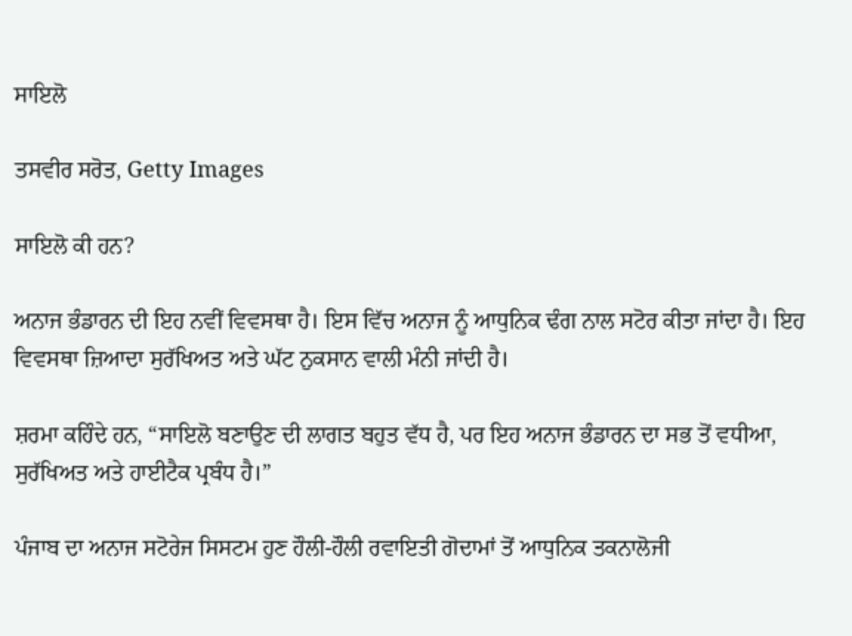ਸਾਇਲੋ

ਤਸਵੀਰ ਸਰੋਤ, Getty Images

ਸਾਇਲੋ ਕੀ ਹਨ?

ਅਨਾਜ ਭੰਡਾਰਨ ਦੀ ਇਹ ਨਵੀਂ ਵਿਵਸਥਾ ਹੈ। ਇਸ ਵਿੱਚ ਅਨਾਜ ਨੂੰ ਆਧੁਨਿਕ ਢੰਗ ਨਾਲ ਸਟੋਰ ਕੀਤਾ ਜਾਂਦਾ ਹੈ। ਇਹ ਵਿਵਸਥਾ ਜ਼ਿਆਦਾ ਸੁਰੱਖਿਅਤ ਅਤੇ ਘੱਟ ਨੁਕਸਾਨ ਵਾਲੀ ਮੰਨੀ ਜਾਂਦੀ ਹੈ।

ਸ਼ਰਮਾ ਕਹਿੰਦੇ ਹਨ, “ਸਾਇਲੋ ਬਣਾਉਣ ਦੀ ਲਾਗਤ ਬਹੁਤ ਵੱਧ ਹੈ, ਪਰ ਇਹ ਅਨਾਜ ਭੰਡਾਰਨ ਦਾ ਸਭ ਤੋਂ ਵਧੀਆ, ਸੁਰੱਖਿਅਤ ਅਤੇ ਹਾਈਟੈਕ ਪ੍ਰਬੰਧ ਹੈ।”

ਪੰਜਾਬ ਦਾ ਅਨਾਜ ਸਟੋਰੇਜ ਸਿਸਟਮ ਹੁਣ ਹੌਲੀ-ਹੌਲੀ ਰਵਾਇਤੀ ਗੋਦਾਮਾਂ ਤੋਂ ਆਧੁਨਿਕ ਤਕਨਾਲੋਜੀ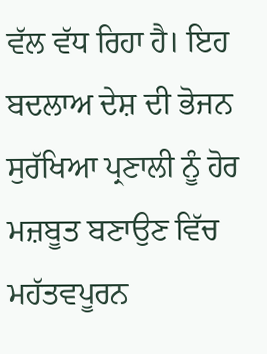ਵੱਲ ਵੱਧ ਰਿਹਾ ਹੈ। ਇਹ ਬਦਲਾਅ ਦੇਸ਼ ਦੀ ਭੋਜਨ ਸੁਰੱਖਿਆ ਪ੍ਰਣਾਲੀ ਨੂੰ ਹੋਰ ਮਜ਼ਬੂਤ ਬਣਾਉਣ ਵਿੱਚ ਮਹੱਤਵਪੂਰਨ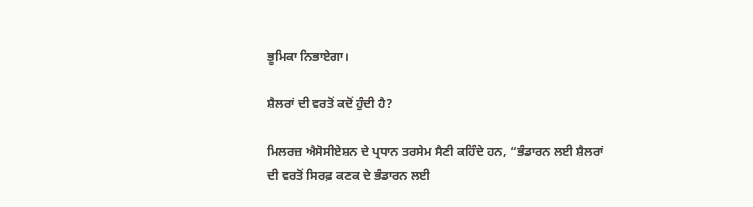ਭੂਮਿਕਾ ਨਿਭਾਏਗਾ।

ਸ਼ੈਲਰਾਂ ਦੀ ਵਰਤੋਂ ਕਦੋਂ ਹੁੰਦੀ ਹੈ?

ਮਿਲਰਜ਼ ਐਸੋਸੀਏਸ਼ਨ ਦੇ ਪ੍ਰਧਾਨ ਤਰਸੇਮ ਸੈਣੀ ਕਹਿੰਦੇ ਹਨ, “ਭੰਡਾਰਨ ਲਈ ਸ਼ੈਲਰਾਂ ਦੀ ਵਰਤੋਂ ਸਿਰਫ਼ ਕਣਕ ਦੇ ਭੰਡਾਰਨ ਲਈ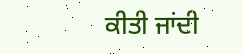ਕੀਤੀ ਜਾਂਦੀ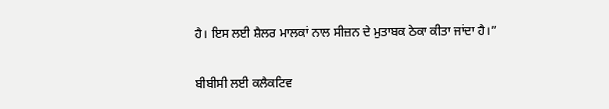ਹੈ। ਇਸ ਲਈ ਸ਼ੈਲਰ ਮਾਲਕਾਂ ਨਾਲ ਸੀਜ਼ਨ ਦੇ ਮੁਤਾਬਕ ਠੇਕਾ ਕੀਤਾ ਜਾਂਦਾ ਹੈ।”

ਬੀਬੀਸੀ ਲਈ ਕਲੈਕਟਿਵ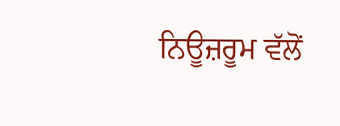ਨਿਊਜ਼ਰੂਮ ਵੱਲੋਂ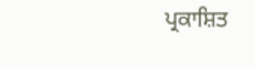ਪ੍ਰਕਾਸ਼ਿਤ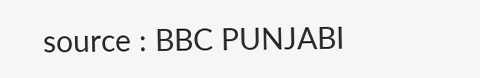source : BBC PUNJABI